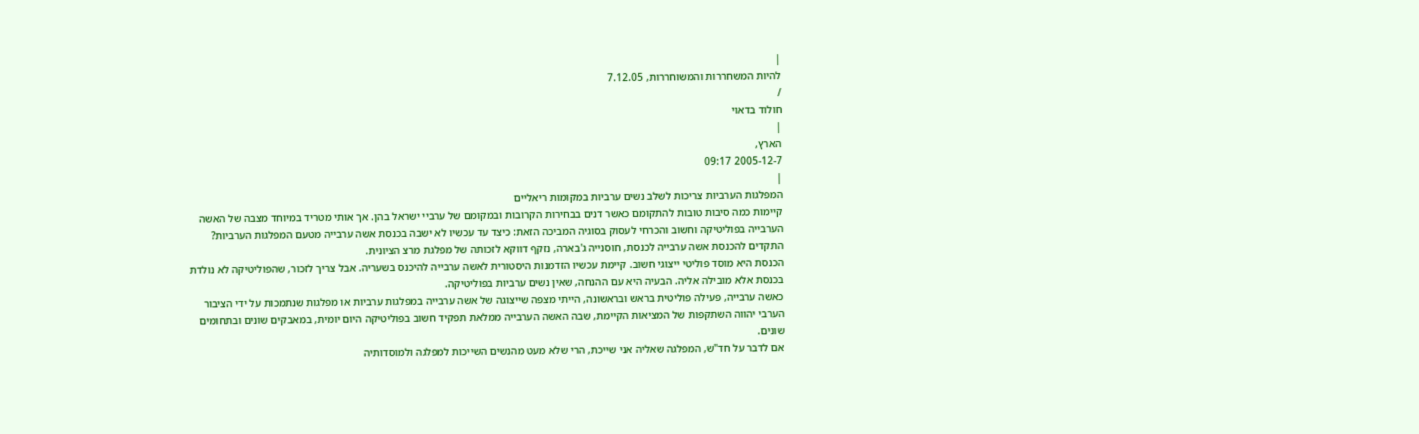|
להיות המשחררות והמשוחררות, 7.12.05
/
חולוד בדאוי
|
הארץ,
2005-12-7 09:17
|
המפלגות הערביות צריכות לשלב נשים ערביות במקומות ריאליים
קיימות כמה סיבות טובות להתקומם כאשר דנים בבחירות הקרובות ובמקומם של ערביי ישראל בהן. אך אותי מטריד במיוחד מצבה של האשה הערבייה בפוליטיקה וחשוב והכרחי לעסוק בסוגיה המביכה הזאת: כיצד עד עכשיו לא ישבה בכנסת אשה ערבייה מטעם המפלגות הערביות? התקדים להכנסת אשה ערבייה לכנסת, חוסנייה ג'בארה, נזקף דווקא לזכותה של מפלגת מרצ הציונית.
הכנסת היא מוסד פוליטי ייצוגי חשוב. קיימת עכשיו הזדמנות היסטורית לאשה ערבייה להיכנס בשעריה. אבל צריך לזכור, שהפוליטיקה לא נולדת בכנסת אלא מובילה אליה. הבעיה היא עם ההנחה, שאין נשים ערביות בפוליטיקה.
כאשה ערבייה, פעילה פוליטית בראש ובראשונה, הייתי מצפה שייצוגה של אשה ערבייה במפלגות ערביות או מפלגות שנתמכות על ידי הציבור הערבי יהווה השתקפות של המציאות הקיימת, שבה האשה הערבייה ממלאת תפקיד חשוב בפוליטיקה היום יומית, במאבקים שונים ובתחומים שונים.
אם לדבר על חד"ש, המפלגה שאליה אני שייכת, הרי שלא מעט מהנשים השייכות למפלגה ולמוסדותיה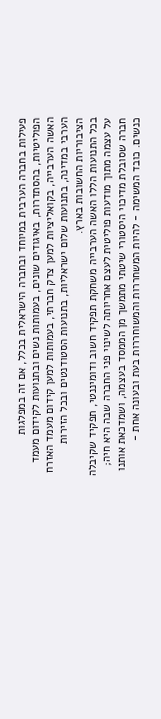פעילות בחברה הערבית במיוחד ובחברה הישראלית בכלל, אם זה במפלגות הפוליטיות, בהסתדרות, באיגודים שונים, בעמותות נשים ובתנועות לקידום מעמד האשה הערבייה, בקואליציות למען צדק חברתי, בעמותות למען קידום מעמד האזרח הערבי במדינה, בתנועות שלום ישראליות, בתנועות הסטודנטים ובכל הזירות הציבוריות החשובות בארץ.
בכל התנועות הללו האשה הערבייה משחקת תפקיד חשוב ודומיננטי, תפקיד שקיבלה על עצמה מתוך מודעות פוליטית לעצם אחריותה לשינוי פני החברה שבה היא חיה; חברה שסובלת מדיכוי היסטורי שיטתי מתמשך מן הממסד בעצמה, ושמדכאת אותנו כנשים. כובד המשימה - להיות המשחררות והמשוחררות בעת ובעונה אחת -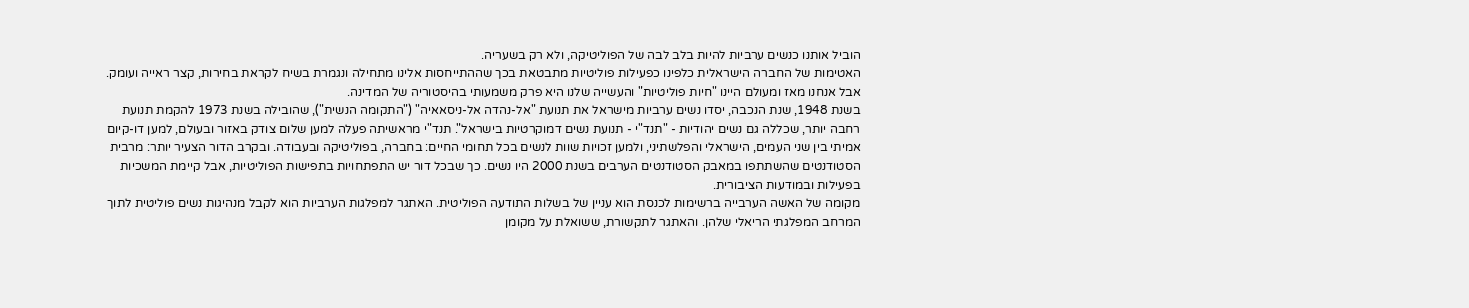הוביל אותנו כנשים ערביות להיות בלב לבה של הפוליטיקה, ולא רק בשעריה.
האטימות של החברה הישראלית כלפינו כפעילות פוליטיות מתבטאת בכך שההתייחסות אלינו מתחילה ונגמרת בשיח לקראת בחירות, קצר ראייה ועומק. אבל אנחנו מאז ומעולם היינו "חיות פוליטיות" והעשייה שלנו היא פרק משמעותי בהיסטוריה של המדינה.
בשנת 1948, שנת הנכבה, יסדו נשים ערביות מישראל את תנועת "אל-נהדה אל-ניסאאיה" ("התקומה הנשית"), שהובילה בשנת 1973 להקמת תנועת רחבה יותר, שכללה גם נשים יהודיות - "תנד"י - תנועת נשים דמוקרטיות בישראל". תנד"י מראשיתה פעלה למען שלום צודק באזור ובעולם, למען דו-קיום אמיתי בין שני העמים, הישראלי והפלשתיני, ולמען זכויות שוות לנשים בכל תחומי החיים: בחברה, בפוליטיקה ובעבודה. ובקרב הדור הצעיר יותר: מרבית הסטודנטים שהשתתפו במאבק הסטודנטים הערבים בשנת 2000 היו נשים. כך שבכל דור יש התפתחויות בתפישות הפוליטיות, אבל קיימת המשכיות בפעילות ובמודעות הציבורית.
מקומה של האשה הערבייה ברשימות לכנסת הוא עניין של בשלות התודעה הפוליטית. האתגר למפלגות הערביות הוא לקבל מנהיגות נשים פוליטית לתוך המרחב המפלגתי הריאלי שלהן. והאתגר לתקשורת, ששואלת על מקומן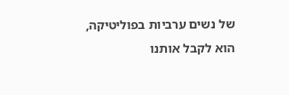של נשים ערביות בפוליטיקה, הוא לקבל אותנו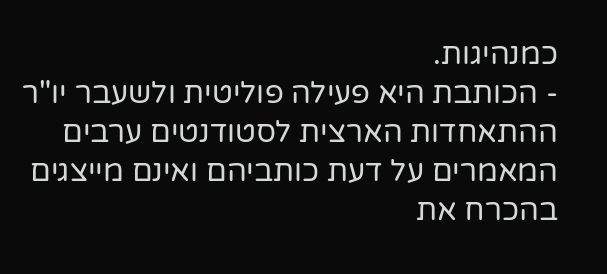כמנהיגות.
- הכותבת היא פעילה פוליטית ולשעבר יו"ר ההתאחדות הארצית לסטודנטים ערבים
המאמרים על דעת כותביהם ואינם מייצגים בהכרח את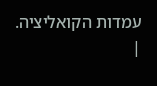עמדות הקואליציה.
|